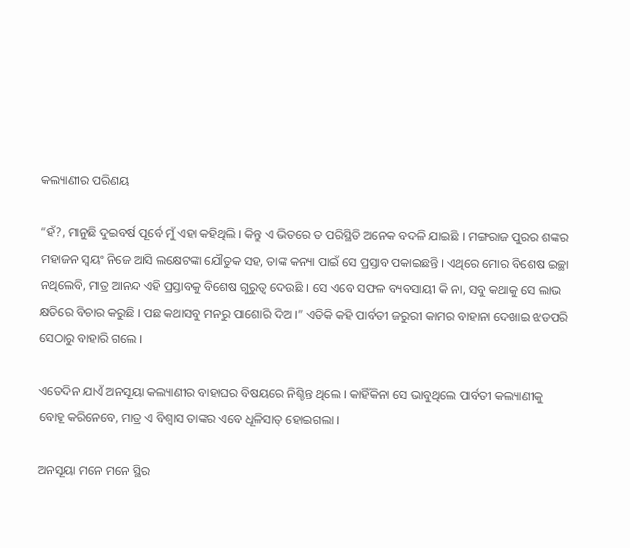କଲ୍ୟାଣୀର ପରିଣୟ

“ହଁ?, ମାନୁଛି ଦୁଇବର୍ଷ ପୂର୍ବେ ମୁଁ ଏହା କହିଥିଲି । କିନ୍ତୁ ଏ ଭିତରେ ତ ପରିସ୍ଥିତି ଅନେକ ବଦଳି ଯାଇଛି । ମଙ୍ଗରାଜ ପୁରର ଶଙ୍କର ମହାଜନ ସ୍ୱୟଂ ନିଜେ ଆସି ଲକ୍ଷେଟଙ୍କା ଯୌତୁକ ସହ, ତାଙ୍କ କନ୍ୟା ପାଇଁ ସେ ପ୍ରସ୍ତାବ ପକାଇଛନ୍ତି । ଏଥିରେ ମୋର ବିଶେଷ ଇଚ୍ଛା ନଥିଲେବି, ମାତ୍ର ଆନନ୍ଦ ଏହି ପ୍ରସ୍ତାବକୁ ବିଶେଷ ଗୁରୁତ୍ୱ ଦେଉଛି । ସେ ଏବେ ସଫଳ ବ୍ୟବସାୟୀ କି ନା, ସବୁ କଥାକୁ ସେ ଲାଭ କ୍ଷତିରେ ବିଚାର କରୁଛି । ପଛ କଥାସବୁ ମନରୁ ପାଶୋରି ଦିଅ ।” ଏତିକି କହି ପାର୍ବତୀ ଜରୁରୀ କାମର ବାହାନା ଦେଖାଇ ଝଡପରି ସେଠାରୁ ବାହାରି ଗଲେ ।

ଏତେଦିନ ଯାଏଁ ଅନସୂୟା କଲ୍ୟାଣୀର ବାହାଘର ବିଷୟରେ ନିଶ୍ଚିନ୍ତ ଥିଲେ । କାହିଁକିନା ସେ ଭାବୁଥିଲେ ପାର୍ବତୀ କଲ୍ୟାଣୀକୁ ବୋହୂ କରିନେବେ, ମାତ୍ର ଏ ବିଶ୍ୱାସ ତାଙ୍କର ଏବେ ଧୂଳିସାତ୍ ହୋଇଗଲା ।

ଅନସୂୟା ମନେ ମନେ ସ୍ଥିର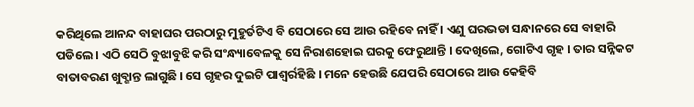କରିଥିଲେ ଆନନ୍ଦ ବାହାଘର ପରଠାରୁ ମୁହୁର୍ତଟିଏ ବି ସେଠାରେ ସେ ଆଉ ରହିବେ ନାହିଁ । ଏଣୁ ଘରଭଡା ସନ୍ଧାନରେ ସେ ବାହାରି ପଡିଲେ । ଏଠି ସେଠି ବୁଝାବୁଝି କରି ସଂନ୍ଧ୍ୟାବେଳକୁ ସେ ନିରାଶହୋଇ ଘରକୁ ଫେରୁଥାନ୍ତି । ଦେଖିଲେ, ଗୋଟିଏ ଗୃହ । ତାର ସନ୍ନିକଟ ବାତାବରଣ ଖୁବ୍ଶାନ୍ତ ଲାଗୁଛି । ସେ ଗୃହର ଦୁଇଟି ପାଶ୍ୱର୍ରହିଛି । ମନେ ହେଉଛି ଯେପରି ସେଠାରେ ଆଉ କେହିବି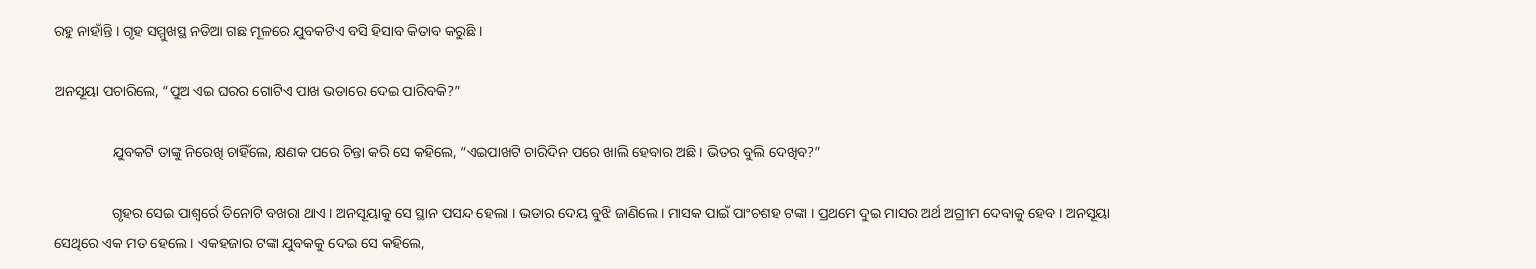ରହୁ ନାହାଁନ୍ତି । ଗୃହ ସମ୍ମୁଖସ୍ଥ ନଡିଆ ଗଛ ମୂଳରେ ଯୁବକଟିଏ ବସି ହିସାବ କିତାବ କରୁଛି ।

ଅନସୂୟା ପଚାରିଲେ, “ପୁଅ ଏଇ ଘରର ଗୋଟିଏ ପାଖ ଭଡାରେ ଦେଇ ପାରିବକି?”

                ଯୁବକଟି ତାଙ୍କୁ ନିରେଖି ଚାହିଁଲେ, କ୍ଷଣକ ପରେ ଚିନ୍ତା କରି ସେ କହିଲେ, “ଏଇପାଖଟି ଚାରିଦିନ ପରେ ଖାଲି ହେବାର ଅଛି । ଭିତର ବୁଲି ଦେଖିବ?”

                ଗୃହର ସେଇ ପାଶ୍ୱର୍ରେ ତିନୋଟି ବଖରା ଥାଏ । ଅନସୂୟାକୁ ସେ ସ୍ଥାନ ପସନ୍ଦ ହେଲା । ଭଡାର ଦେୟ ବୁଝି ଜାଣିଲେ । ମାସକ ପାଇଁ ପାଂଚଶହ ଟଙ୍କା । ପ୍ରଥମେ ଦୁଇ ମାସର ଅର୍ଥ ଅଗ୍ରୀମ ଦେବାକୁ ହେବ । ଅନସୂୟା ସେଥିରେ ଏକ ମତ ହେଲେ । ଏକହଜାର ଟଙ୍କା ଯୁବକକୁ ଦେଇ ସେ କହିଲେ,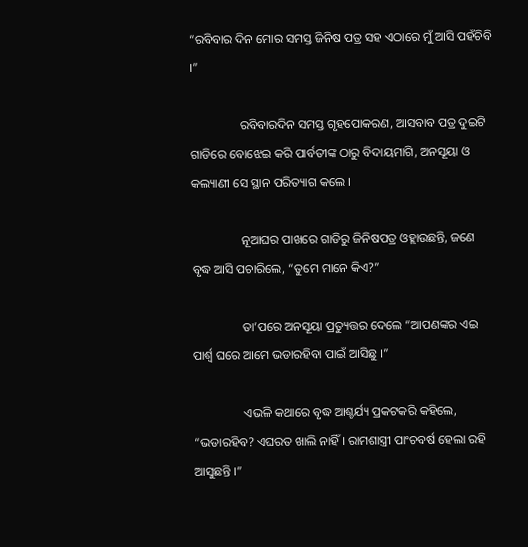“ରବିବାର ଦିନ ମୋର ସମସ୍ତ ଜିନିଷ ପତ୍ର ସହ ଏଠାରେ ମୁଁ ଆସି ପହଁଚିବି ।”

                ରବିବାରଦିନ ସମସ୍ତ ଗୃହପୋକରଣ, ଆସବାବ ପତ୍ର ଦୁଇଟି ଗାଡିରେ ବୋଝେଇ କରି ପାର୍ବତୀଙ୍କ ଠାରୁ ବିଦାୟମାଗି, ଅନସୂୟା ଓ କଲ୍ୟାଣୀ ସେ ସ୍ଥାନ ପରିତ୍ୟାଗ କଲେ ।

                ନୂଆଘର ପାଖରେ ଗାଡିରୁ ଜିନିଷପତ୍ର ଓହ୍ଲାଉଛନ୍ତି, ଜଣେ ବୃଦ୍ଧ ଆସି ପଚାରିଲେ, “ତୁମେ ମାନେ କିଏ?”

                ତା’ପରେ ଅନସୂୟା ପ୍ରତ୍ୟୁତ୍ତର ଦେଲେ “ଆପଣଙ୍କର ଏଇ ପାର୍ଶ୍ୱ ଘରେ ଆମେ ଭଡାରହିବା ପାଇଁ ଆସିଛୁ ।”

                ଏଭଳି କଥାରେ ବୃଦ୍ଧ ଆଶ୍ଚର୍ଯ୍ୟ ପ୍ରକଟକରି କହିଲେ, “ଭଡାରହିବ? ଏଘରତ ଖାଲି ନାହିଁ । ରାମଶାସ୍ତ୍ରୀ ପାଂଚବର୍ଷ ହେଲା ରହି ଆସୁଛନ୍ତି ।”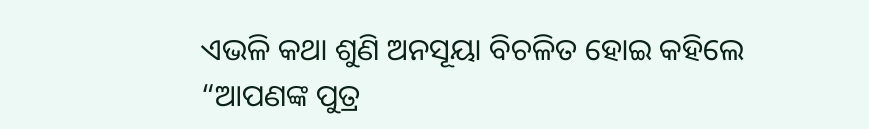ଏଭଳି କଥା ଶୁଣି ଅନସୂୟା ବିଚଳିତ ହୋଇ କହିଲେ “ଆପଣଙ୍କ ପୁତ୍ର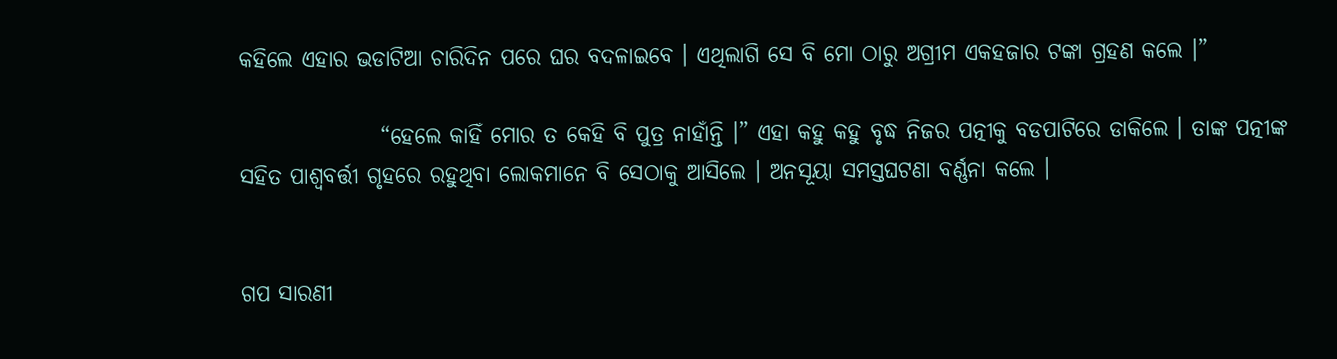କହିଲେ ଏହାର ଭଡାଟିଆ ଚାରିଦିନ ପରେ ଘର ବଦଳାଇବେ । ଏଥିଲାଗି ସେ ବି ମୋ ଠାରୁ ଅଗ୍ରୀମ ଏକହଜାର ଟଙ୍କା ଗ୍ରହଣ କଲେ ।”

                “ହେଲେ କାହିଁ ମୋର ତ କେହି ବି ପୁତ୍ର ନାହାଁନ୍ତି ।” ଏହା କହୁ କହୁ ବୃଦ୍ଧ ନିଜର ପତ୍ନୀକୁ ବଡପାଟିରେ ଡାକିଲେ । ତାଙ୍କ ପତ୍ନୀଙ୍କ ସହିତ ପାଶ୍ୱବର୍ତ୍ତୀ ଗୃହରେ ରହୁଥିବା ଲୋକମାନେ ବି ସେଠାକୁ ଆସିଲେ । ଅନସୂୟା ସମସ୍ତଘଟଣା ବର୍ଣ୍ଣନା କଲେ ।


ଗପ ସାରଣୀ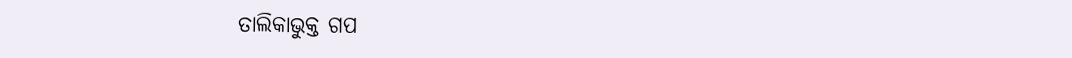ତାଲିକାଭୁକ୍ତ ଗପ